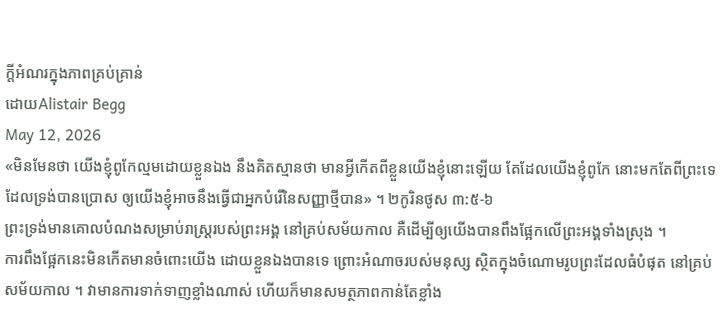ក្តីអំណរក្នុងភាពគ្រប់គ្រាន់
ដោយAlistair Begg
May 12, 2026
«មិនមែនថា យើងខ្ញុំពូកែល្មមដោយខ្លួនឯង នឹងគិតស្មានថា មានអ្វីកើតពីខ្លួនយើងខ្ញុំនោះឡើយ តែដែលយើងខ្ញុំពូកែ នោះមកតែពីព្រះទេ ដែលទ្រង់បានប្រោស ឲ្យយើងខ្ញុំអាចនឹងធ្វើជាអ្នកបំរើនៃសញ្ញាថ្មីបាន» ។ ២កូរិនថូស ៣:៥-៦
ព្រះទ្រង់មានគោលបំណងសម្រាប់រាស្រ្តរបស់ព្រះអង្គ នៅគ្រប់សម័យកាល គឺដើម្បីឲ្យយើងបានពឹងផ្អែកលើព្រះអង្គទាំងស្រុង ។
ការពឹងផ្អែកនេះមិនកើតមានចំពោះយើង ដោយខ្លួនឯងបានទេ ព្រោះអំណាចរបស់មនុស្ស ស្ថិតក្នុងចំណោមរូបព្រះដែលធំបំផុត នៅគ្រប់សម័យកាល ។ វាមានការទាក់ទាញខ្លាំងណាស់ ហើយក៏មានសមត្ថភាពកាន់តែខ្លាំង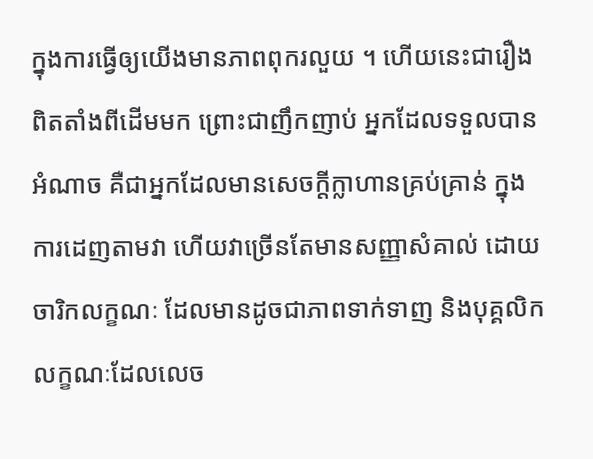ក្នុងការធ្វើឲ្យយើងមានភាពពុករលួយ ។ ហើយនេះជារឿងពិតតាំងពីដើមមក ព្រោះជាញឹកញាប់ អ្នកដែលទទួលបានអំណាច គឺជាអ្នកដែលមានសេចក្តីក្លាហានគ្រប់គ្រាន់ ក្នុងការដេញតាមវា ហើយវាច្រើនតែមានសញ្ញាសំគាល់ ដោយចារិកលក្ខណៈ ដែលមានដូចជាភាពទាក់ទាញ និងបុគ្គលិកលក្ខណៈដែលលេច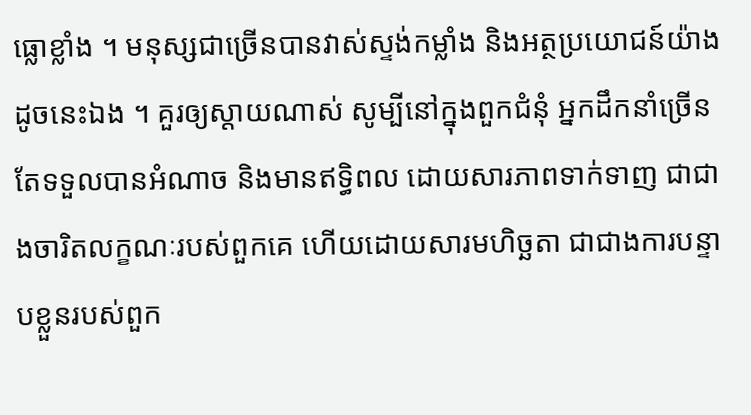ធ្លោខ្លាំង ។ មនុស្សជាច្រើនបានវាស់ស្ទង់កម្លាំង និងអត្ថប្រយោជន៍យ៉ាងដូចនេះឯង ។ គួរឲ្យស្តាយណាស់ សូម្បីនៅក្នុងពួកជំនុំ អ្នកដឹកនាំច្រើនតែទទួលបានអំណាច និងមានឥទ្ធិពល ដោយសារភាពទាក់ទាញ ជាជាងចារិតលក្ខណៈរបស់ពួកគេ ហើយដោយសារមហិច្ឆតា ជាជាងការបន្ទាបខ្លួនរបស់ពួក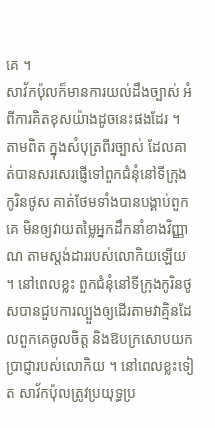គេ ។
សាវ័កប៉ុលក៏មានការយល់ដឹងច្បាស់ អំពីការគិតខុសយ៉ាងដូចនេះផងដែរ ។ តាមពិត ក្នុងសំបុត្រពីរច្បាស់ ដែលគាត់បានសរសេរផ្ញើទៅពួកជំនុំនៅទីក្រុងកូរិនថូស គាត់ថែមទាំងបានបង្គាប់ពួកគេ មិនឲ្យវាយតម្លៃអ្នកដឹកនាំខាងវិញ្ញាណ តាមស្តង់ដាររបស់លោកិយឡើយ ។ នៅពេលខ្លះ ពួកជំនុំនៅទីក្រុងកូរិនថូសបានជួបការល្បួងឲ្យដើរតាមវាគ្មិនដែលពួកគេចូលចិត្ត និងឱបក្រសោបយកប្រាជ្ញារបស់លោកិយ ។ នៅពេលខ្លះទៀត សាវ័កប៉ុលត្រូវប្រយុទ្ធប្រ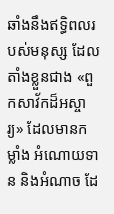ឆាំងនឹងឥទ្ធិពលរបស់មនុស្ស ដែលតាំងខ្លួនជាង «ពួកសាវ័កដ៏អស្ចារ្យ» ដែលមានកម្លាំង អំណោយទាន និងអំណាច ដែ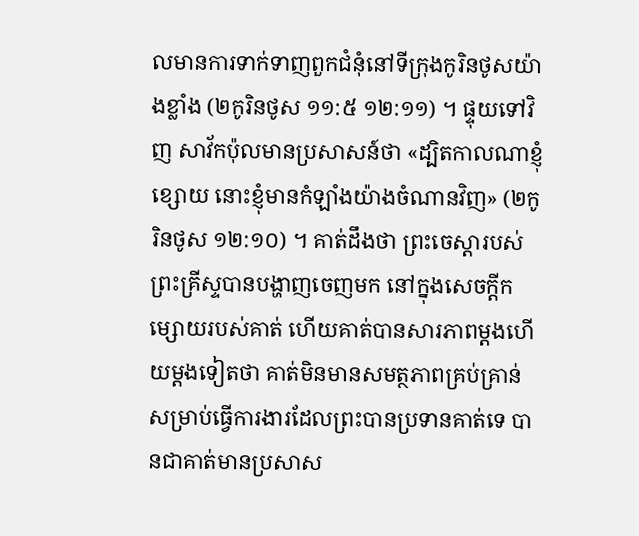លមានការទាក់ទាញពួកជំនុំនៅទីក្រុងកូរិនថូសយ៉ាងខ្លាំង (២កូរិនថូស ១១:៥ ១២:១១) ។ ផ្ទុយទៅវិញ សាវ័កប៉ុលមានប្រសាសន៍ថា «ដ្បិតកាលណាខ្ញុំខ្សោយ នោះខ្ញុំមានកំឡាំងយ៉ាងចំណានវិញ» (២កូរិនថូស ១២:១០) ។ គាត់ដឹងថា ព្រះចេស្តារបស់ព្រះគ្រីស្ទបានបង្ហាញចេញមក នៅក្នុងសេចក្តីកម្សោយរបស់គាត់ ហើយគាត់បានសារភាពម្តងហើយម្តងទៀតថា គាត់មិនមានសមត្ថភាពគ្រប់គ្រាន់ សម្រាប់ធ្វើការងារដែលព្រះបានប្រទានគាត់ទេ បានជាគាត់មានប្រសាស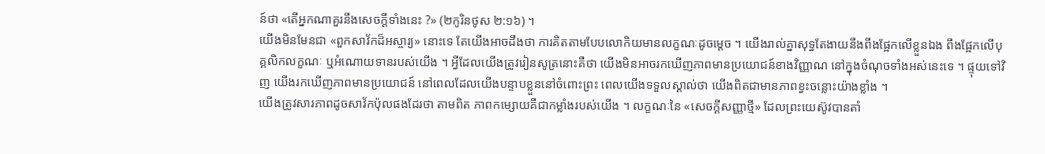ន៍ថា «តើអ្នកណាគួរនឹងសេចក្ដីទាំងនេះ ?» (២កូរិនថូស ២:១៦) ។
យើងមិនមែនជា «ពួកសាវ័កដ៏អស្ចារ្យ» នោះទេ តែយើងអាចដឹងថា ការគិតតាមបែបលោកិយមានលក្ខណៈដូចម្តេច ។ យើងរាល់គ្នាសុទ្ធតែងាយនឹងពឹងផ្អែកលើខ្លួនឯង ពឹងផ្អែកលើបុគ្គលិកលក្ខណៈ ឬអំណោយទានរបស់យើង ។ អ្វីដែលយើងត្រូវរៀនសូត្រនោះគឺថា យើងមិនអាចរកឃើញភាពមានប្រយោជន៍ខាងវិញ្ញាណ នៅក្នុងចំណុចទាំងអស់នេះទេ ។ ផ្ទុយទៅវិញ យើងរកឃើញភាពមានប្រយោជន៍ នៅពេលដែលយើងបន្ទាបខ្លួននៅចំពោះព្រះ ពេលយើងទទួលស្គាល់ថា យើងពិតជាមានភាពខ្វះចន្លោះយ៉ាងខ្លាំង ។
យើងត្រូវសារភាពដូចសាវ័កប៉ុលផងដែរថា តាមពិត ភាពកម្សោយគឺជាកម្លាំងរបស់យើង ។ លក្ខណៈនៃ «សេចក្តីសញ្ញាថ្មី» ដែលព្រះយេស៊ូវបានតាំ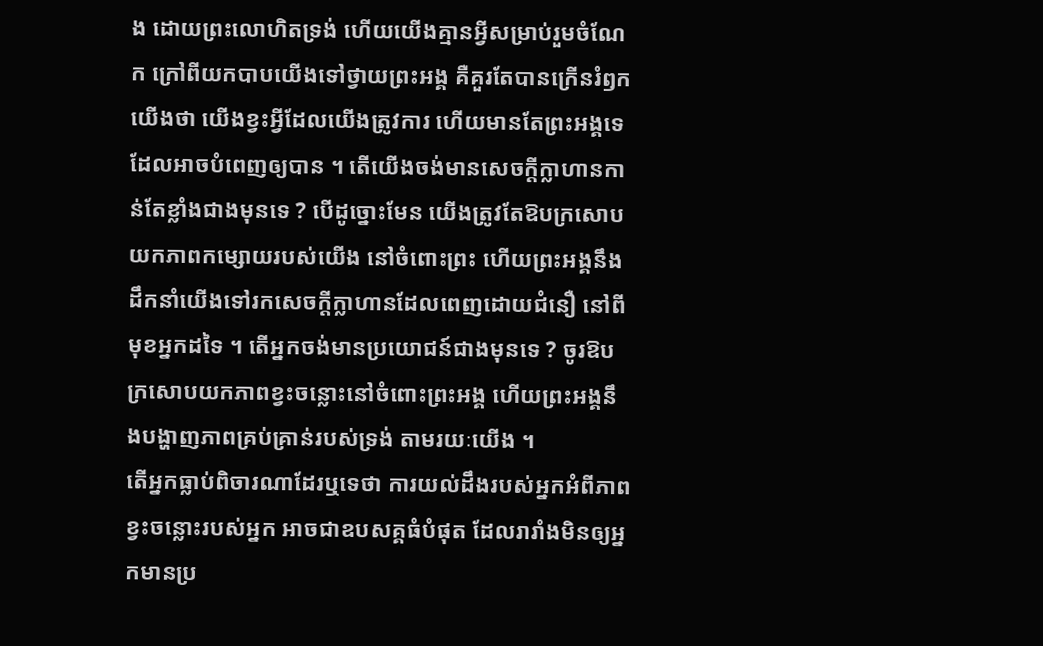ង ដោយព្រះលោហិតទ្រង់ ហើយយើងគ្មានអ្វីសម្រាប់រួមចំណែក ក្រៅពីយកបាបយើងទៅថ្វាយព្រះអង្គ គឺគួរតែបានក្រើនរំឭកយើងថា យើងខ្វះអ្វីដែលយើងត្រូវការ ហើយមានតែព្រះអង្គទេ ដែលអាចបំពេញឲ្យបាន ។ តើយើងចង់មានសេចក្តីក្លាហានកាន់តែខ្លាំងជាងមុនទេ ? បើដូច្នោះមែន យើងត្រូវតែឱបក្រសោបយកភាពកម្សោយរបស់យើង នៅចំពោះព្រះ ហើយព្រះអង្គនឹងដឹកនាំយើងទៅរកសេចក្តីក្លាហានដែលពេញដោយជំនឿ នៅពីមុខអ្នកដទៃ ។ តើអ្នកចង់មានប្រយោជន៍ជាងមុនទេ ? ចូរឱបក្រសោបយកភាពខ្វះចន្លោះនៅចំពោះព្រះអង្គ ហើយព្រះអង្គនឹងបង្ហាញភាពគ្រប់គ្រាន់របស់ទ្រង់ តាមរយៈយើង ។
តើអ្នកធ្លាប់ពិចារណាដែរឬទេថា ការយល់ដឹងរបស់អ្នកអំពីភាពខ្វះចន្លោះរបស់អ្នក អាចជាឧបសគ្គធំបំផុត ដែលរារាំងមិនឲ្យអ្នកមានប្រ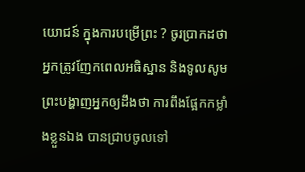យោជន៍ ក្នុងការបម្រើព្រះ ? ចូរប្រាកដថា អ្នកត្រូវញែកពេលអធិស្ឋាន និងទូលសូមព្រះបង្ហាញអ្នកឲ្យដឹងថា ការពឹងផ្អែកកម្លាំងខ្លួនឯង បានជ្រាបចូលទៅ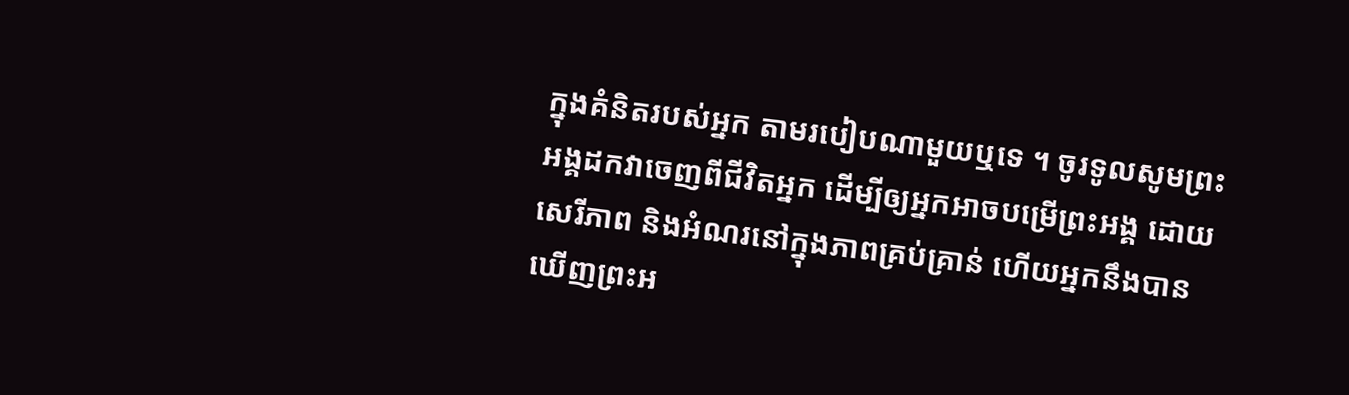ក្នុងគំនិតរបស់អ្នក តាមរបៀបណាមួយឬទេ ។ ចូរទូលសូមព្រះអង្គដកវាចេញពីជីវិតអ្នក ដើម្បីឲ្យអ្នកអាចបម្រើព្រះអង្គ ដោយសេរីភាព និងអំណរនៅក្នុងភាពគ្រប់គ្រាន់ ហើយអ្នកនឹងបានឃើញព្រះអ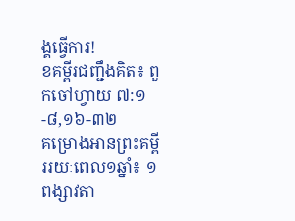ង្គធ្វើការ!
ខគម្ពីរជញ្ជឹងគិត៖ ពួកចៅហ្វាយ ៧:១-៨,១៦-៣២
គម្រោងអានព្រះគម្ពីររយៈពេល១ឆ្នាំ៖ ១ពង្សាវតា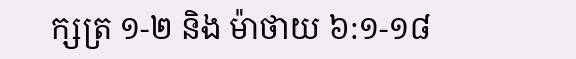ក្សត្រ ១-២ និង ម៉ាថាយ ៦:១-១៨